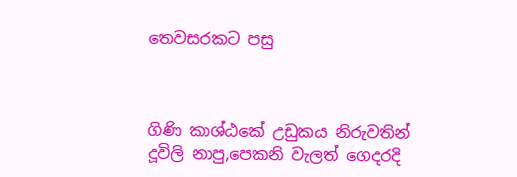තෙවසරකට පසු



ගිණි කාශ්ඨකේ උඩුකය නිරුවතින් දූවිලි නාපු,පෙකනි වැලත් ගෙදරදි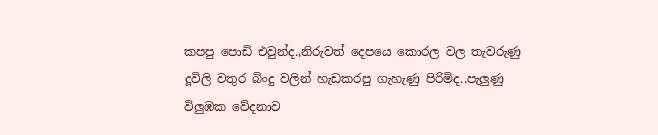කපපු පොඩි එවුන්ද.,නිරුවත් දෙපයෙ කොරල වල තැවරුණු දූවිලි වතුර බිංදු වලින් හැඩකරපු ගැහැණු පිරිමිද..පැලුණු විලුඹක වේදනාව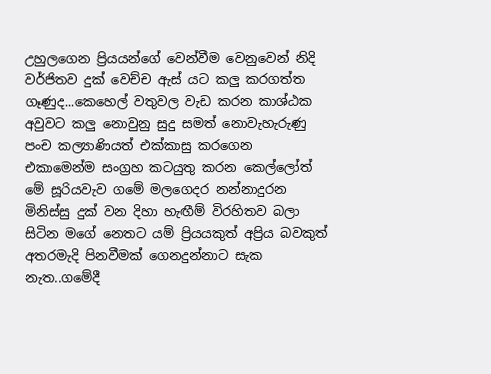උහුලගෙන ප්‍රියයන්ගේ වෙන්වීම වෙනුවෙන් නිදි වර්ජිතව දුක් වෙච්ච ඇස් යට කලු කරගත්ත ගෑණුද...කෙහෙල් වතුවල වැඩ කරන කාශ්ඨක අවුවට කලු නොවුනු සුදු සමත් නොවැහැරුණු පංච කල්‍යාණියත් එක්කාසු කරගෙන එකාමෙන්ම සංග්‍රහ කටයුතු කරන කෙල්ලෝත් මේ සූරියවැව ගමේ මලගෙදර නන්නාදුරන මිනිස්සු දුක් වන දිහා හැඟීම් විරහිතව බලා සිටින මගේ නෙතට යම් ප්‍රියයකුත් අප්‍රිය බවකුත් අතරමැදි පිනවීමක් ගෙනදුන්නාට සැක නැත..ගමේදී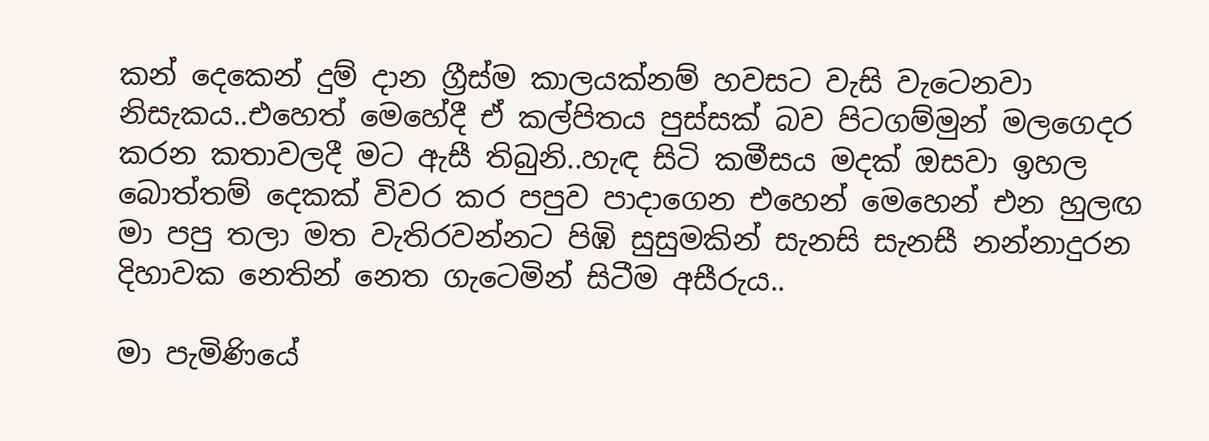කන් දෙකෙන් දුම් දාන ග්‍රීස්ම කාලයක්නම් හවසට වැසි වැටෙනවා නිසැකය..එහෙත් මෙහේදී ඒ කල්පිතය පුස්සක් බව පිටගම්මුන් මලගෙදර කරන කතාවලදී මට ඇසී තිබුනි..හැඳ සිටි කමීසය මදක් ඔසවා ඉහල බොත්තම් දෙකක් විවර කර පපුව පාදාගෙන එහෙන් මෙහෙන් එන හුලඟ මා පපු තලා මත වැතිරවන්නට පිඹි සුසුමකින් සැනසි සැනසී නන්නාදුරන දිහාවක නෙතින් නෙත ගැටෙමින් සිටීම අසීරුය..

මා පැමිණියේ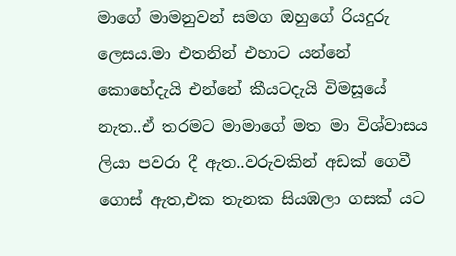මාගේ මාමනුවන් සමග ඔහුගේ රියදුරු ලෙසය.මා එතනින් එහාට යන්නේ කොහේදැයි එන්නේ කීයටදැයි විමසූයේ නැත..ඒ තරමට මාමාගේ මත මා විශ්වාසය ලියා පවරා දී ඇත..වරුවකින් අඩක් ගෙවී ගොස් ඇත,එක තැනක සියඹලා ගසක් යට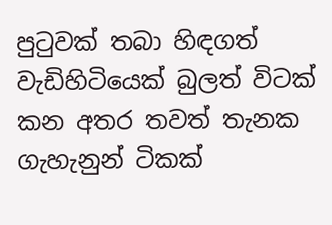පුටුවක් තබා හිඳගත් වැඩිහිටියෙක් බුලත් විටක් කන අතර තවත් තැනක ගැහැනුන් ටිකක්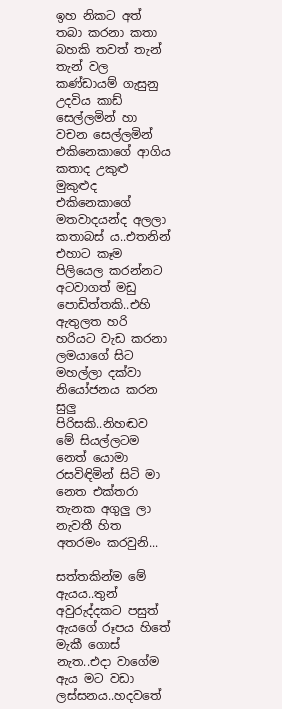ඉහ නිකට අත් තබා කරනා කතා බහකි තවත් තැන් තැන් වල කණ්ඩායම් ගැසුනු උදවිය කාඩ් සෙල්ලමින් හා වචන සෙල්ලමින් එකිනෙකාගේ ආගිය කතාද උකුළු මුකුළුද එකිනෙකාගේ මතවාදයන්ද අලලා කතාබස් ය..එතනින් එහාට කෑම පිලියෙල කරන්නට අටවාගත් මඩු පොඩිත්තකි..එහි ඇතුලත හරි හරියට වැඩ කරනා ලමයාගේ සිට මහල්ලා දක්වා නියෝජනය කරන සුලු පිරිසකි..නිහඬව මේ සියල්ලටම නෙත් යොමා රසවිඳිමින් සිටි මා නෙත එක්තරා තැනක අගුලු ලා නැවතී හිත අතරමං කරවුනි...

සත්තකින්ම මේ ඇයය..තුන් අවුරුද්දකට පසුත් ඇයගේ රූපය හිතේ මැකී ගොස් නැත..එදා වාගේම ඇය මට වඩා ලස්සනය..හදවතේ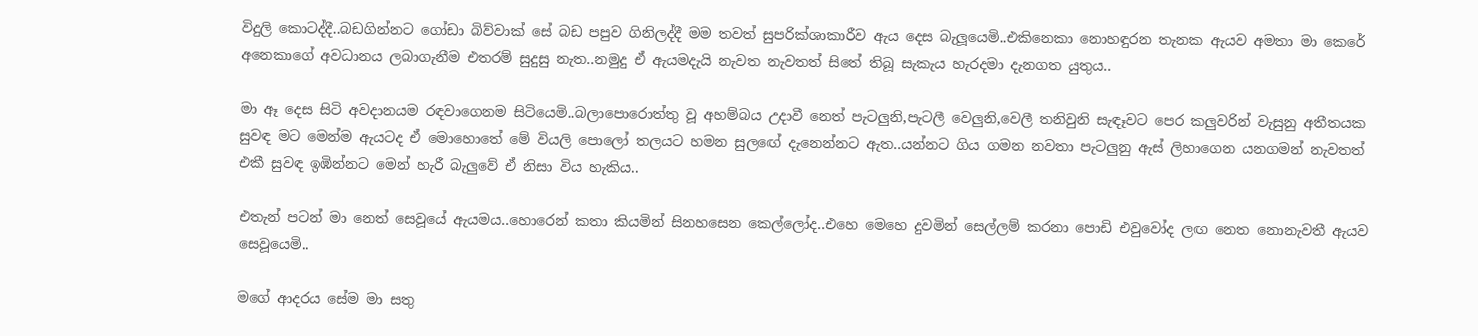විදුලි කොටද්දී..බඩගින්නට ගෝඩා බිව්වාක් සේ බඩ පපුව ගිනිලද්දී මම තවත් සුපරික්ශාකාරීව ඇය දෙස බැලූයෙමි..එකිනෙකා නොහඳුරන තැනක ඇයව අමතා මා කෙරේ අනෙකාගේ අවධානය ලබාගැනීම එතරම් සුදුසු නැත..නමුදු ඒ ඇයමදැයි නැවත නැවතත් සිතේ තිබූ සැකැය හැරදමා දැනගත යුතුය..

මා ඈ දෙස සිටි අවදානයම රඳවාගෙනම සිටියෙමි..බලාපොරොත්තු වූ අහම්බය උදාවී නෙත් පැටලුනි,පැටලී වෙලුනි,වෙලී තනිවුනි සැඳෑවට පෙර කලුවරින් වැසුනු අතීතයක සුවඳ මට මෙන්ම ඇයටද ඒ මොහොතේ මේ වියලි පොලෝ තලයට හමන සුලඟේ දැනෙන්නට ඇත..යන්නට ගිය ගමන නවතා පැටලුනු ඇස් ලිහාගෙන යනගමන් නැවතත් එකී සුවඳ ඉඹින්නට මෙන් හැරී බැලුවේ ඒ නිසා විය හැකිය..

එතැන් පටන් මා නෙත් සෙවූයේ ඇයමය..හොරෙන් කතා කියමින් සිනහසෙන කෙල්ලෝද..එහෙ මෙහෙ දුවමින් සෙල්ලම් කරනා පොඩි එවුවෝද ලඟ නෙත නොනැවතී ඇයව සෙවූයෙමි..

මගේ ආදරය සේම මා සතු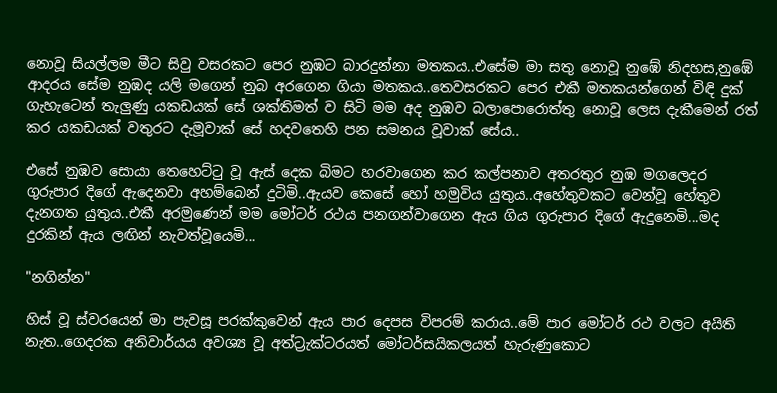නොවූ සියල්ලම මීට සිවු වසරකට පෙර නුඹට බාරදුන්නා මතකය..එසේම මා සතු නොවූ නුඹේ නිදහස,නුඹේ ආදරය සේම නුඹද යලි මගෙන් නුබ අරගෙන ගියා මතකය..තෙවසරකට පෙර එකී මතකයන්ගෙන් විඳි දුක් ගැහැටෙන් තැලුණු යකඩයක් සේ ශක්තිමත් ව සිටි මම අද නුඹව බලාපොරොත්තු නොවූ ලෙස දැකීමෙන් රත් කර යකඩයක් වතුරට දැමූවාක් සේ හදවතෙහි පන සමනය වූවාක් සේය..

එසේ නුඹව සොයා තෙහෙට්ටු වූ ඇස් දෙක බිමට හරවාගෙන කර කල්පනාව අතරතුර නුඹ මගලෙදර ගුරුපාර දිගේ ඇදෙනවා අහම්බෙන් දුටිමි..ඇයව කෙසේ හෝ හමුවිය යුතුය..අහේතුවකට වෙන්වූ හේතුව දැනගත යුතුය..එකී අරමුණෙන් මම මෝටර් රථය පනගන්වාගෙන ඇය ගිය ගුරුපාර දිගේ ඇදුනෙමි...මද දුරකින් ඇය ලඟින් නැවත්වූයෙමි...

"නගින්න"

හිස් වූ ස්වරයෙන් මා පැවසූ පරක්කුවෙන් ඇය පාර දෙපස විපරම් කරාය..මේ පාර මෝටර් රථ වලට අයිති නැත..ගෙදරක අනිවාර්යය අවශ්‍ය වූ අත්ට්‍රැක්ටරයත් මෝටර්සයිකලයත් හැරුණුකොට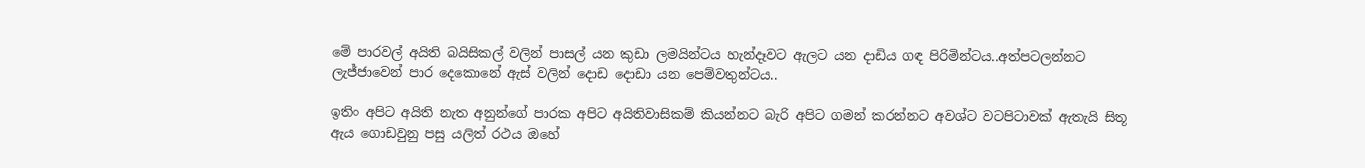මේ පාරවල් අයිති බයිසිකල් වලින් පාසල් යන කුඩා ලමයින්ටය හැන්දෑවට ඇලට යන දාඩිය ගඳ පිරිමින්ටය..අත්පටලන්නට ලැජ්ජාවෙන් පාර දෙකොනේ ඇස් වලින් දොඩ දොඩා යන පෙම්වතුන්ටය..

ඉතිං අපිට අයිති නැත අනුන්ගේ පාරක අපිට අයිතිවාසිකම් කියන්නට බැරි අපිට ගමන් කරන්නට අවශ්ට වටපිටාවක් ඇතැයි සිතූ ඇය ගොඩවුනු පසු යලිත් රථය ඔහේ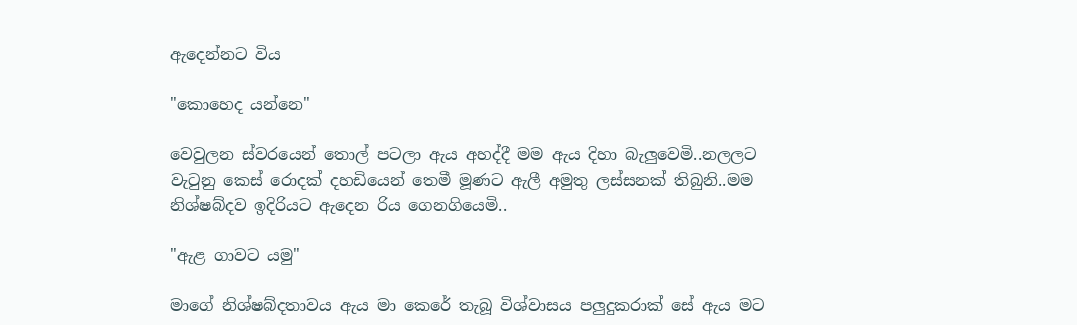ඇදෙන්නට විය

"කොහෙද යන්නෙ"

වෙවුලන ස්වරයෙන් තොල් පටලා ඇය අහද්දී මම ඇය දිහා බැලුවෙමි..නලලට වැටුනු කෙස් රොදක් දහඩියෙන් තෙමී මූණට ඇලී අමුතු ලස්සනක් තිබුනි..මම නිශ්ෂබ්දව ඉදිරියට ඇදෙන රිය ගෙනගියෙමි..

"ඇළ ගාවට යමු"

මාගේ නිශ්ෂබ්දතාවය ඇය මා කෙරේ තැබූ විශ්වාසය පලුදුකරාක් සේ ඇය මට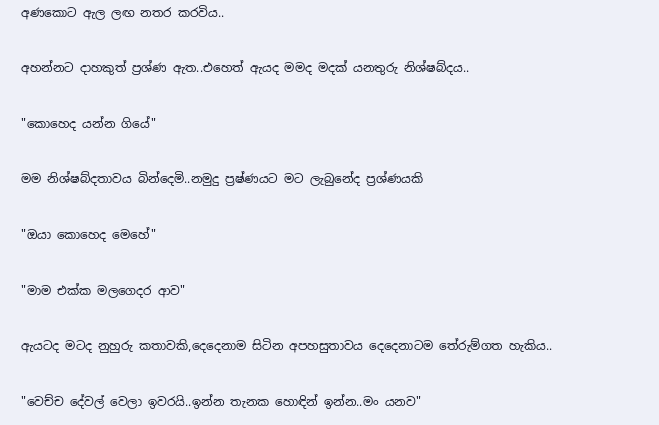අණකොට ඇල ලඟ නතර කරවිය..

අහන්නට දාහකුත් ප්‍රශ්ණ ඇත..එහෙත් ඇයද මමද මදක් යනතුරු නිශ්ෂබ්දය..

"කොහෙද යන්න ගියේ"

මම නිශ්ෂබ්දතාවය බින්දෙමි..නමුදු ප්‍රෂ්ණයට මට ලැබුනේද ප්‍රශ්‍ණයකි

"ඔයා කොහෙද මෙහේ"

"මාම එක්ක මලගෙදර ආව"

ඇයටද මටද නුහුරු කතාවකි,දෙදෙනාම සිටින අපහසුතාවය දෙදෙනාටම තේරුම්ගත හැකිය..

"වෙච්ච දේවල් වෙලා ඉවරයි..ඉන්න තැනක හොඳින් ඉන්න..මං යනව"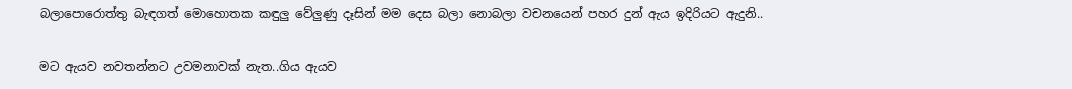බලාපොරොත්තු බැඳගත් මොහොතක කඳුලු වේලුණු දෑසින් මම දෙස බලා නොබලා වචනයෙන් පහර දුන් ඇය ඉදිරියට ඇදුනි..

මට ඇයව නවතන්නට උවමනාවක් නැත..ගිය ඇයව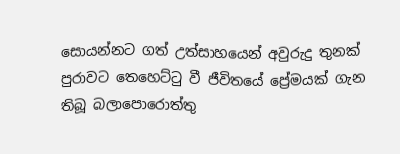සොයන්නට ගත් උත්සාහයෙන් අවුරුදු තුනක් පුරාවට තෙහෙට්ටු වී ජීවිතයේ ප්‍රේමයක් ගැන තිබූ බලාපොරොත්තු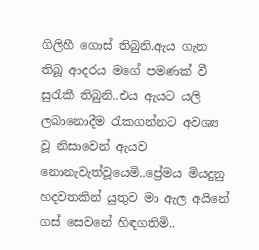ගිලිහී ගොස් තිබුනි.ඇය ගැන තිබූ ආදරය මගේ පමණක් වී සුරැකී තිබුනි..එය ඇයට යලි ලබානොදීම රැකගන්නට අවශ්‍ය වූ නිසාවෙන් ඇයව නොනැවැත්වූයෙමි..ප්‍රේමය මියදුනු හදවතකින් යුතුව මා ඇල අයිනේ ගස් සෙවනේ හිඳගතිමි..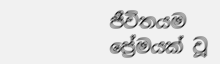ජීවිතයම ප්‍රේමයක් වූ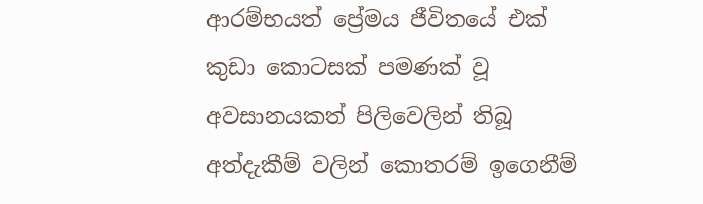ආරම්භයත් ප්‍රේමය ජීවිතයේ එක් කුඩා කොටසක් පමණක් වූ අවසානයකත් පිලිවෙලින් තිබූ අත්දැකීම් වලින් කොතරම් ඉගෙනීම්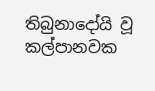තිබුනාදෝයි වූ කල්පානවක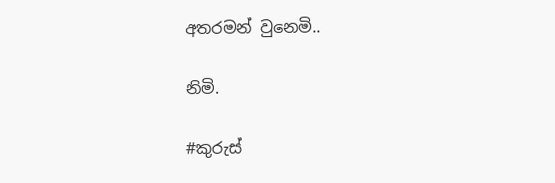අතරමන් වුනෙමි..

නිමි.

#කුරුස්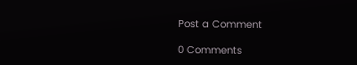Post a Comment

0 Comments